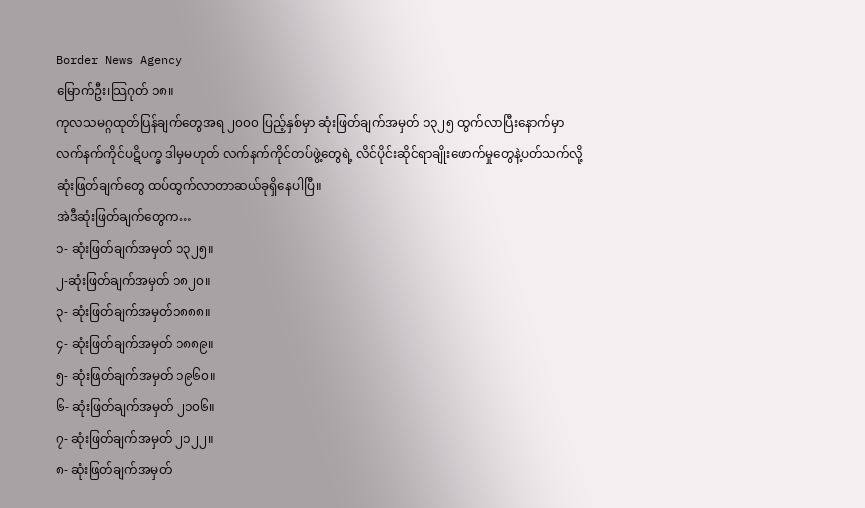Border News Agency
မြောက်ဦး၊သြဂုတ် ၁၈။
ကုလသမဂ္ဂထုတ်ပြန်ချက်တွေအရ ၂၀၀၀ ပြည့်နှစ်မှာ ဆုံးဖြတ်ချက်အမှတ် ၁၃၂၅ ထွက်လာပြီးနောက်မှာ လက်နက်ကိုင်ပဋိပက္ခ ဒါမှမဟုတ် လက်နက်ကိုင်တပ်ဖွဲ့တွေရဲ့ လိင်ပိုင်းဆိုင်ရာချိုးဖောက်မှုတွေနဲ့ပတ်သက်လို့ ဆုံးဖြတ်ချက်တွေ ထပ်ထွက်လာတာဆယ်ခုရှိနေပါပြီ။
အဲဒီဆုံးဖြတ်ချက်တွေက…
၁- ဆုံးဖြတ်ချက်အမှတ် ၁၃၂၅။
၂-ဆုံးဖြတ်ချက်အမှတ် ၁၈၂၀။
၃- ဆုံးဖြတ်ချက်အမှတ်၁၈၈၈။
၄- ဆုံးဖြတ်ချက်အမှတ် ၁၈၈၉။
၅- ဆုံးဖြတ်ချက်အမှတ် ၁၉၆၀။
၆- ဆုံးဖြတ်ချက်အမှတ် ၂၁၀၆။
၇- ဆုံးဖြတ်ချက်အမှတ် ၂၁၂၂။
၈- ဆုံးဖြတ်ချက်အမှတ်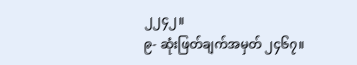၂၂၄၂။
၉- ဆုံးဖြတ်ချက်အမှတ် ၂၄၆၇။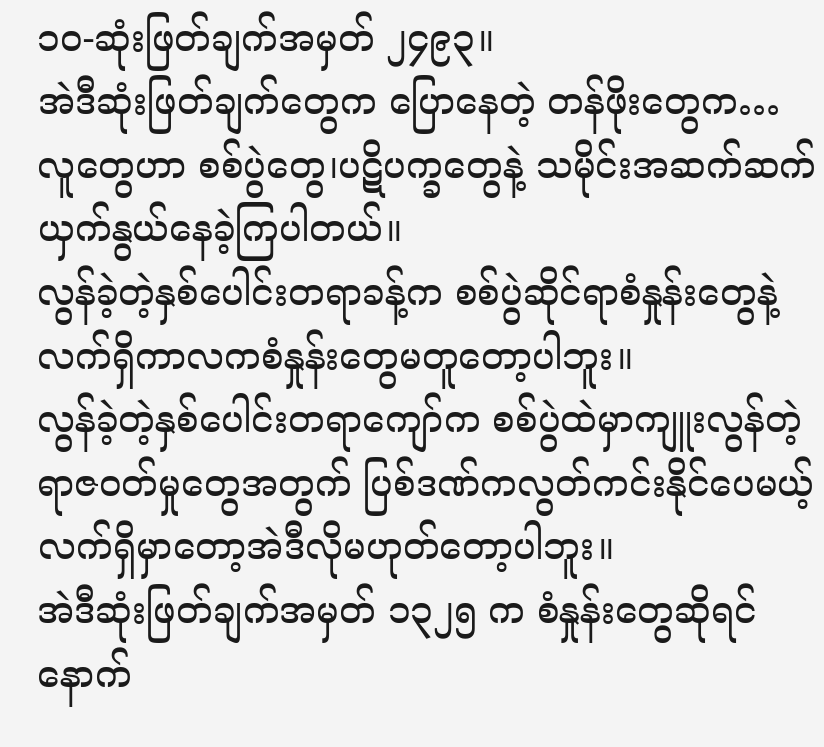၁၀-ဆုံးဖြတ်ချက်အမှတ် ၂၄၉၃။
အဲဒီဆုံးဖြတ်ချက်တွေက ပြောနေတဲ့ တန်ဖိုးတွေက…
လူတွေဟာ စစ်ပွဲတွေ၊ပဋိပက္ခတွေနဲ့ သမိုင်းအဆက်ဆက်ယှက်နွယ်နေခဲ့ကြပါတယ်။
လွန်ခဲ့တဲ့နှစ်ပေါင်းတရာခန့်က စစ်ပွဲဆိုင်ရာစံနှုန်းတွေနဲ့ လက်ရှိကာလကစံနှုန်းတွေမတူတော့ပါဘူး။
လွန်ခဲ့တဲ့နှစ်ပေါင်းတရာကျော်က စစ်ပွဲထဲမှာကျူးလွန်တဲ့ရာဇဝတ်မှုတွေအတွက် ပြစ်ဒဏ်ကလွတ်ကင်းနိုင်ပေမယ့် လက်ရှိမှာတော့အဲဒီလိုမဟုတ်တော့ပါဘူး။
အဲဒီဆုံးဖြတ်ချက်အမှတ် ၁၃၂၅ က စံနှုန်းတွေဆိုရင် နောက်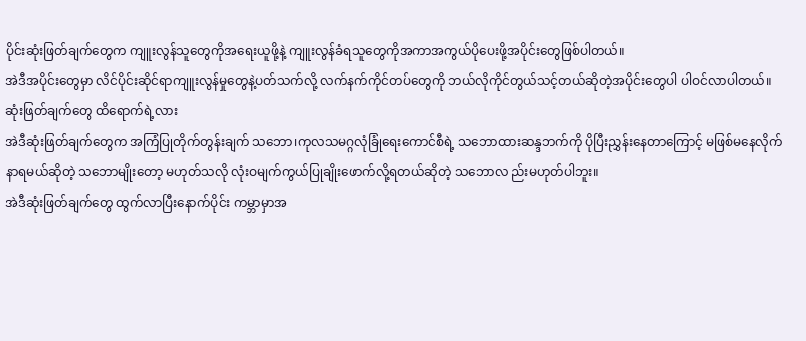ပိုင်းဆုံးဖြတ်ချက်တွေက ကျူးလွန်သူတွေကိုအရေးယူဖို့နဲ့ ကျူးလွန်ခံရသူတွေကိုအကာအကွယ်ပိုပေးဖို့အပိုင်းတွေဖြစ်ပါတယ်။
အဲဒီအပိုင်းတွေမှာ လိင်ပိုင်းဆိုင်ရာကျူးလွန်မှုတွေနဲ့ပတ်သက်လို့ လက်နက်ကိုင်တပ်တွေကို ဘယ်လိုကိုင်တွယ်သင့်တယ်ဆိုတဲ့အပိုင်းတွေပါ ပါဝင်လာပါတယ်။
ဆုံးဖြတ်ချက်တွေ ထိရောက်ရဲ့လား
အဲဒီဆုံးဖြတ်ချက်တွေက အကြံပြုတိုက်တွန်းချက် သဘော၊ကုလသမဂ္ဂလုံခြုံရေးကောင်စီရဲ့ သဘောထားဆန္ဒဘက်ကို ပိုပြီးညွှန်းနေတာကြောင့် မဖြစ်မနေလိုက်နာရမယ်ဆိုတဲ့ သဘောမျိုးတော့ မဟုတ်သလို လုံးဝမျက်ကွယ်ပြုချိုးဖောက်လို့ရတယ်ဆိုတဲ့ သဘောလ ည်းမဟုတ်ပါဘူး။
အဲဒီဆုံးဖြတ်ချက်တွေ ထွက်လာပြီးနောက်ပိုင်း ကမ္ဘာမှာအ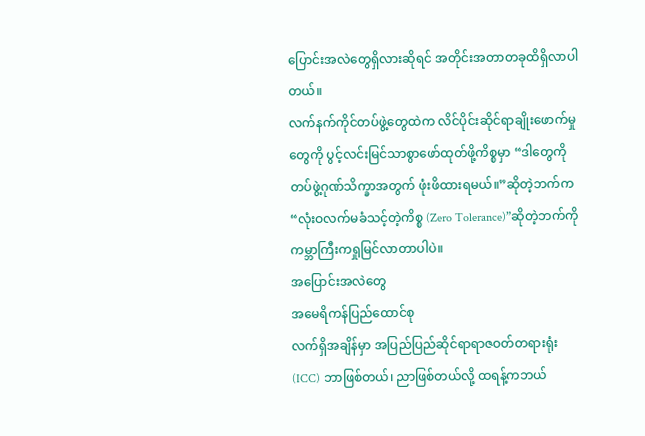ပြောင်းအလဲတွေရှိလားဆိုရင် အတိုင်းအတာတခုထိရှိလာပါတယ်။
လက်နက်ကိုင်တပ်ဖွဲ့တွေထဲက လိင်ပိုင်းဆိုင်ရာချိုးဖောက်မှုတွေကို ပွင့်လင်းမြင်သာစွာဖော်ထုတ်ဖို့ကိစ္စမှာ “ဒါတွေကို တပ်ဖွဲ့ဂုဏ်သိက္ခာအတွက် ဖုံးဖိထားရမယ်။”ဆိုတဲ့ဘက်က “လုံးဝလက်မခံသင့်တဲ့ကိစ္စ (Zero Tolerance)”ဆိုတဲ့ဘက်ကို ကမ္ဘာကြီးကရှုမြင်လာတာပါပဲ။
အပြောင်းအလဲတွေ
အမေရိကန်ပြည်ထောင်စု
လက်ရှိအချိန်မှာ အပြည်ပြည်ဆိုင်ရာရာဇဝတ်တရားရုံး (ICC) ဘာဖြစ်တယ်၊ ညာဖြစ်တယ်လို့ ထရန့်ကဘယ်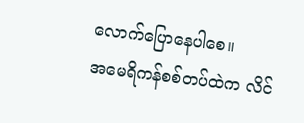လောက်ပြောနေပါစေ။
အမေရိကန်စစ်တပ်ထဲက လိင်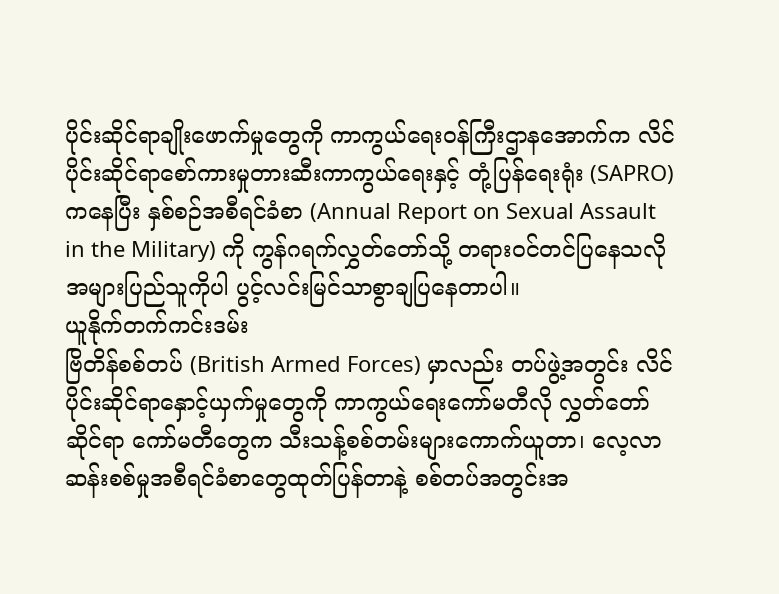ပိုင်းဆိုင်ရာချိုးဖောက်မှုတွေကို ကာကွယ်ရေးဝန်ကြီးဌာနအောက်က လိင်ပိုင်းဆိုင်ရာစော်ကားမှုတားဆီးကာကွယ်ရေးနှင့် တုံ့ပြန်ရေးရုံး (SAPRO) ကနေပြီး နှစ်စဉ်အစီရင်ခံစာ (Annual Report on Sexual Assault in the Military) ကို ကွန်ဂရက်လွှတ်တော်သို့ တရားဝင်တင်ပြနေသလို အများပြည်သူကိုပါ ပွင့်လင်းမြင်သာစွာချပြနေတာပါ။
ယူနိုက်တက်ကင်းဒမ်း
ဗြိတိန်စစ်တပ် (British Armed Forces) မှာလည်း တပ်ဖွဲ့အတွင်း လိင်ပိုင်းဆိုင်ရာနှောင့်ယှက်မှုတွေကို ကာကွယ်ရေးကော်မတီလို လွှတ်တော်ဆိုင်ရာ ကော်မတီတွေက သီးသန့်စစ်တမ်းများကောက်ယူတာ၊ လေ့လာဆန်းစစ်မှုအစီရင်ခံစာတွေထုတ်ပြန်တာနဲ့ စစ်တပ်အတွင်းအ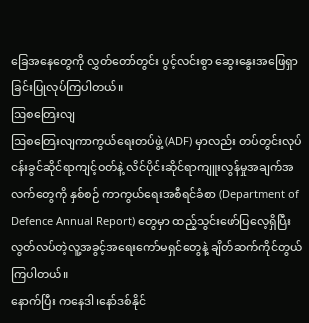ခြေအနေတွေကို လွှတ်တော်တွင်း ပွင့်လင်းစွာ ဆွေးနွေးအဖြေရှာခြင်းပြုလုပ်ကြပါတယ်။
ဩစတြေးလျ
ဩစတြေးလျကာကွယ်ရေးတပ်ဖွဲ့ (ADF) မှာလည်း တပ်တွင်းလုပ်ငန်းခွင်ဆိုင်ရာကျင့်ဝတ်နဲ့ လိင်ပိုင်းဆိုင်ရာကျူးလွန်မှုအချက်အလက်တွေကို နှစ်စဉ် ကာကွယ်ရေးအစီရင်ခံစာ (Department of Defence Annual Report) တွေမှာ ထည့်သွင်းဖော်ပြလေ့ရှိပြီး လွတ်လပ်တဲ့လူ့အခွင့်အရေးကော်မရှင်တွေနဲ့ ချိတ်ဆက်ကိုင်တွယ်ကြပါတယ်။
နောက်ပြီး ကနေဒါ၊နော်ဒစ်နိုင်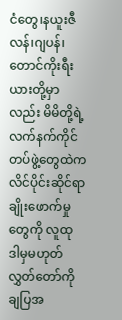ငံတွေ၊နယူးဇီလန်၊ဂျပန်၊တောင်ကိုးရီးယားတို့မှာလည်း မိမိတို့ရဲ့ လက်နက်ကိုင်တပ်ဖွဲ့တွေထဲက လိင်ပိုင်းဆိုင်ရာချိုးဖောက်မှုတွေကို လူထု ဒါမှမဟုတ် လွှတ်တော်ကို ချပြအ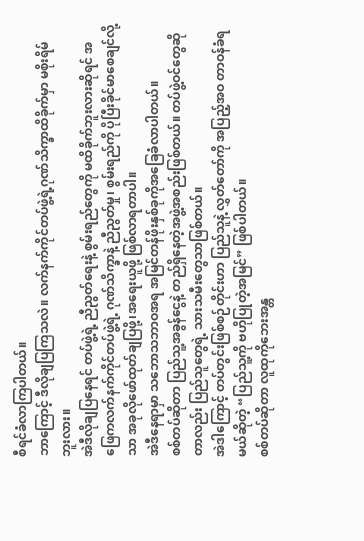စီရင်ခံလာကြပါတယ်။
ဘာကြောင့် ဒီလိုချပြကြသလဲ။ လက်နက်ကိုင်တပ်ဖွဲ့ရဲ့ဂုဏ်သိက္ခာထိခိုက်မှာ မစိုးရိမ်ဘူးလား။
အဲဒီလိုချပြနေရင် တပ်ဖွဲ့ရဲ့ ညီညွတ်ရေးနဲ့ စွမ်းရည်တွေကို မထိခိုက်ဘူးလားဆိုရင် အဖြေကလက်နက်ကိုင်တပ်ဖွဲ့ရဲ့ ဂုဏ်သိက္ခာနဲ့ ညီညွတ်မှု၊ စွမ်းရည်ကို ပိုပြီးခိုင်မာစေချင်လို့သာ အခုလိုဖော်ထုတ်ချပြဖို့၊အရေးယူဖို့ ဖြစ်လာရတာပါ။
အဲဒီနေရာမှာ သဘောသဘာဝအရ အမြင်တန်ဖိုးနှစ်ခုကိုအခြေခံလာပါတယ်။
စစ်တပ်ဆိုတာ ပြည်သူ့အခွန်ငွေနဲ့ တည်ရှိနေတဲ့အဖွဲ့အစည်းဖြစ်တယ်။ တပ်ဖွဲ့ဝင်တွေဆိုတာလည်း ပြည်သူတွေရဲ့ သားသမီးတွေသာဖြစ်တယ်။
အဲဒါကြောင့် တပ်တွင်းဖြစ်စဉ်တိုင်းဟာ ပြည်သူနဲ့ လွှတ်တော်ကို အပြည့်အဝ တာဝန်ခံရမယ်ဆိုတဲ့ “ပြည်သူ့ကို ဗဟိုပြုတဲ့အမြင်” ဖြစ်ပါတယ်။
စစ်တပ်ဆိုတာ လူထုကိုဘေးအန္တ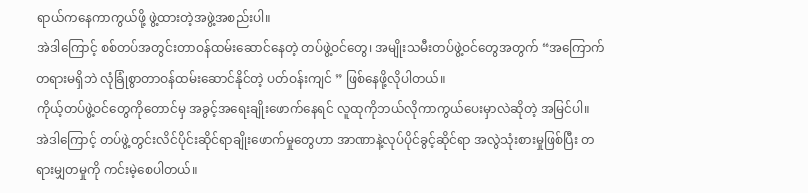ရာယ်ကနေကာကွယ်ဖို့ ဖွဲ့ထားတဲ့အဖွဲ့အစည်းပါ။
အဲဒါကြောင့် စစ်တပ်အတွင်းတာဝန်ထမ်းဆောင်နေတဲ့ တပ်ဖွဲ့ဝင်တွေ၊ အမျိုးသမီးတပ်ဖွဲ့ဝင်တွေအတွက် “အကြောက်တရားမရှိဘဲ လုံခြုံစွာတာဝန်ထမ်းဆောင်နိုင်တဲ့ ပတ်ဝန်းကျင် ” ဖြစ်နေဖို့လိုပါတယ်။
ကိုယ့်တပ်ဖွဲ့ဝင်တွေကိုတောင်မှ အခွင့်အရေးချိုးဖောက်နေရင် လူထုကိုဘယ်လိုကာကွယ်ပေးမှာလဲဆိုတဲ့ အမြင်ပါ။
အဲဒါကြောင့် တပ်ဖွဲ့တွင်းလိင်ပိုင်းဆိုင်ရာချိုးဖောက်မှုတွေဟာ အာဏာနဲ့လုပ်ပိုင်ခွင့်ဆိုင်ရာ အလွဲသုံးစားမှုဖြစ်ပြီး တရားမျှတမှုကို ကင်းမဲ့စေပါတယ်။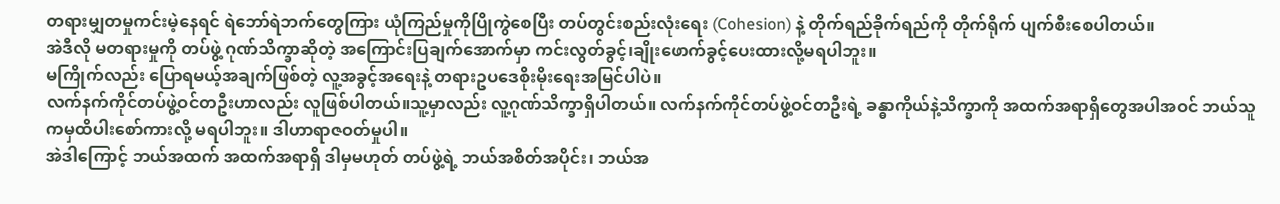တရားမျှတမှုကင်းမဲ့နေရင် ရဲဘော်ရဲဘက်တွေကြား ယုံကြည်မှုကိုပြိုကွဲစေပြီး တပ်တွင်းစည်းလုံးရေး (Cohesion) နဲ့ တိုက်ရည်ခိုက်ရည်ကို တိုက်ရိုက် ပျက်စီးစေပါတယ်။
အဲဒီလို မတရားမှုကို တပ်ဖွဲ့ ဂုဏ်သိက္ခာဆိုတဲ့ အကြောင်းပြချက်အောက်မှာ ကင်းလွတ်ခွင့်၊ချိုးဖောက်ခွင့်ပေးထားလို့မရပါဘူး။
မကြိုက်လည်း ပြောရမယ့်အချက်ဖြစ်တဲ့ လူ့အခွင့်အရေးနဲ့ တရားဥပဒေစိုးမိုးရေးအမြင်ပါပဲ။
လက်နက်ကိုင်တပ်ဖွဲ့ဝင်တဦးဟာလည်း လူဖြစ်ပါတယ်။သူ့မှာလည်း လူ့ဂုဏ်သိက္ခာရှိပါတယ်။ လက်နက်ကိုင်တပ်ဖွဲ့ဝင်တဦးရဲ့ ခန္ဓာကိုယ်နဲ့သိက္ခာကို အထက်အရာရှိတွေအပါအဝင် ဘယ်သူကမှထိပါးစော်ကားလို့ မရပါဘူး။ ဒါဟာရာဇဝတ်မှုပါ။
အဲဒါကြောင့် ဘယ်အထက် အထက်အရာရှိ ဒါမှမဟုတ် တပ်ဖွဲ့ရဲ့ ဘယ်အစိတ်အပိုင်း၊ ဘယ်အ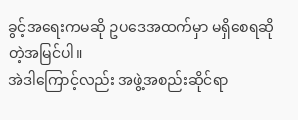ခွင့်အရေးကမဆို ဥပဒေအထက်မှာ မရှိစေရဆိုတဲ့အမြင်ပါ။
အဲဒါကြောင့်လည်း အဖွဲ့အစည်းဆိုင်ရာ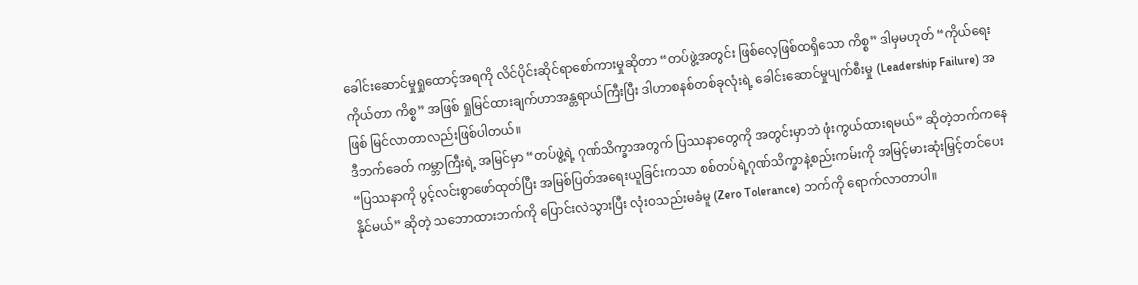ခေါင်းဆောင်မှုရှုထောင့်အရကို လိင်ပိုင်းဆိုင်ရာစော်ကားမှုဆိုတာ “တပ်ဖွဲ့အတွင်း ဖြစ်လေ့ဖြစ်ထရှိသော ကိစ္စ” ဒါမှမဟုတ် “ကိုယ်ရေးကိုယ်တာ ကိစ္စ” အဖြစ် ရှုမြင်ထားချက်ဟာအန္တရာယ်ကြီးပြီး ဒါဟာစနစ်တစ်ခုလုံးရဲ့ ခေါင်းဆောင်မှုပျက်စီးမှု (Leadership Failure) အဖြစ် မြင်လာတာလည်းဖြစ်ပါတယ်။
ဒီဘက်ခေတ် ကမ္ဘာကြီးရဲ့ အမြင်မှာ “တပ်ဖွဲ့ရဲ့ ဂုဏ်သိက္ခာအတွက် ပြဿနာတွေကို အတွင်းမှာဘဲ ဖုံးကွယ်ထားရမယ်” ဆိုတဲ့ဘက်ကနေ “ပြဿနာကို ပွင့်လင်းစွာဖော်ထုတ်ပြီး အမြစ်ပြတ်အရေးယူခြင်းကသာ စစ်တပ်ရဲ့ဂုဏ်သိက္ခာနဲ့စည်းကမ်းကို အမြင့်မားဆုံးမြှင့်တင်ပေးနိုင်မယ်” ဆိုတဲ့ သဘောထားဘက်ကို ပြောင်းလဲသွားပြီး လုံးဝသည်းမခံမူ (Zero Tolerance) ဘက်ကို ရောက်လာတာပါ။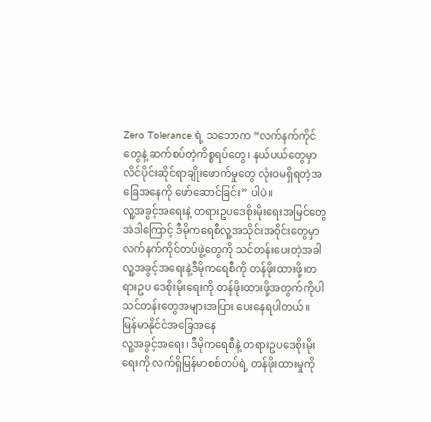Zero Tolerance ရဲ့ သဘောက “လက်နက်ကိုင်တွေနဲ့ ဆက်စပ်တဲ့ကိစ္စရပ်တွေ၊ နယ်ပယ်တွေမှာ လိင်ပိုင်းဆိုင်ရာချိုးဖောက်မှုတွေ လုံးဝမရှိရတဲ့အခြေအနေကို ဖော်ဆောင်ခြင်း” ပါပဲ။
လူ့အခွင့်အရေးနဲ့ တရားဥပဒေစိုးမိုးရေးအမြင်တွေ
အဲဒါကြောင့် ဒီမိုကရေစီလူ့အသိုင်းအဝိုင်းတွေမှာ လက်နက်ကိုင်တပ်ဖွဲ့တွေကို သင်တန်းပေးတဲ့အခါ လူ့အခွင့်အရေးနဲ့ဒီမိုကရေစီကို တန်ဖိုးထားဖို့၊တရားဥပ ဒေစိုးမိုးရေးကို တန်ဖိုးထားဖို့အတွက်ကိုပါ သင်တန်းတွေအများအပြား ပေးနေရပါတယ်။
မြန်မာနိုင်ငံအခြေအနေ
လူ့အခွင့်အရေး၊ ဒီမိုကရေစီနဲ့ တရားဥပဒေစိုးမိုးရေးကို လက်ရှိမြန်မာစစ်တပ်ရဲ့ တန်ဖိုးထားမှုကို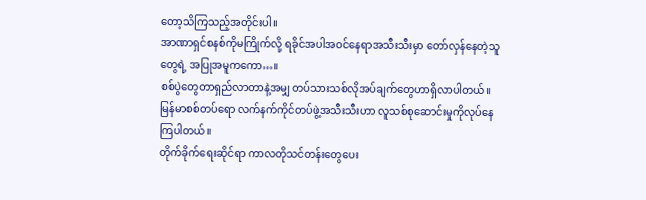တော့သိကြသည့်အတိုင်းပါ။
အာဏာရှင်စနစ်ကိုမကြိုက်လို့ ရခိုင်အပါအဝင်နေရာအသီးသီးမှာ တော်လှန်နေတဲ့သူတွေရဲ့ အပြုအမူကကော…။
စစ်ပွဲတွေတာရှည်လာတာနဲ့အမျှ တပ်သားသစ်လိုအပ်ချက်တွေဟာရှိလာပါတယ်။
မြန်မာစစ်တပ်ရော လက်နက်ကိုင်တပ်ဖွဲ့အသီးသီးဟာ လူသစ်စုဆောင်းမှုကိုလုပ်နေကြပါတယ်။
တိုက်ခိုက်ရေးဆိုင်ရာ ကာလတိုသင်တန်းတွေပေး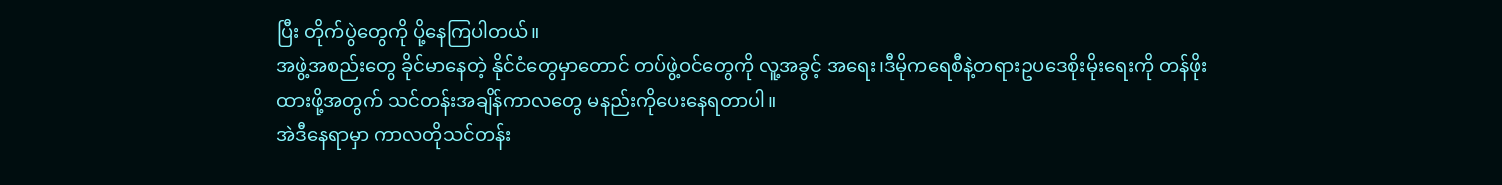ပြီး တိုက်ပွဲတွေကို ပို့နေကြပါတယ်။
အဖွဲ့အစည်းတွေ ခိုင်မာနေတဲ့ နိုင်ငံတွေမှာတောင် တပ်ဖွဲ့ဝင်တွေကို လူ့အခွင့် အရေး၊ဒီမိုကရေစီနဲ့တရားဥပဒေစိုးမိုးရေးကို တန်ဖိုးထားဖို့အတွက် သင်တန်းအချိန်ကာလတွေ မနည်းကိုပေးနေရတာပါ။
အဲဒီနေရာမှာ ကာလတိုသင်တန်း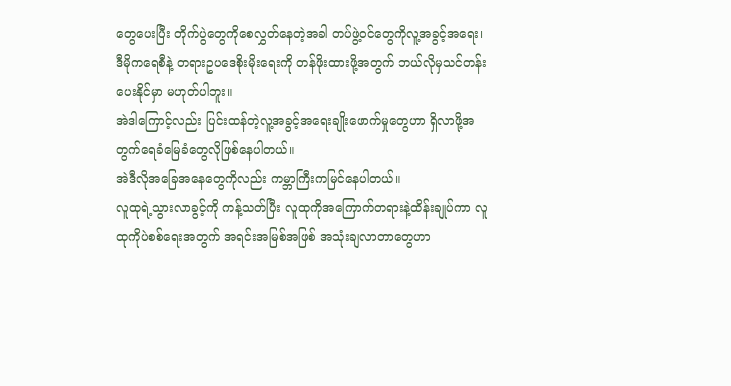တွေပေးပြီး တိုက်ပွဲတွေကိုစေလွှတ်နေတဲ့အခါ တပ်ဖွဲ့ဝင်တွေကိုလူ့အခွင့်အရေး၊ ဒီမိုကရေစီနဲ့ တရားဥပဒေစိုးမိုးရေးကို တန်ဖိုးထားဖို့အတွက် ဘယ်လိုမှသင်တန်းပေးနိုင်မှာ မဟုတ်ပါဘူး။
အဲဒါကြောင့်လည်း ပြင်းထန်တဲ့လူ့အခွင့်အရေးချိုးဖောက်မှုတွေဟာ ရှိလာဖို့အတွက်ရေခံမြေခံတွေလိုဖြစ်နေပါတယ်။
အဲဒီလိုအခြေအနေတွေကိုလည်း ကမ္ဘာကြီးကမြင်နေပါတယ်။
လူထုရဲ့သွားလာခွင့်ကို ကန့်သတ်ပြီး လူထုကိုအကြောက်တရားနဲ့ထိန်းချုပ်ကာ လူထုကိုပဲစစ်ရေးအတွက် အရင်းအမြစ်အဖြစ် အသုံးချလာတာတွေဟာ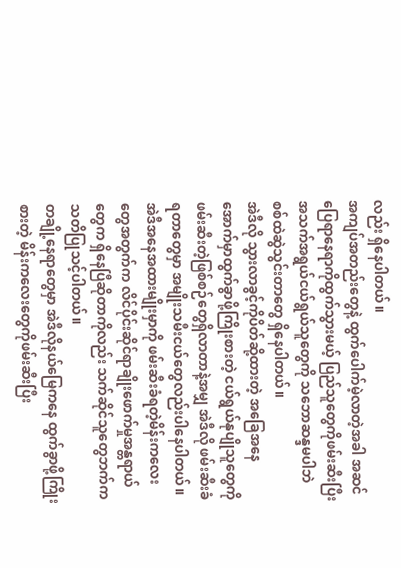လည်း ရှိနေပါတယ်။
အကျပ်အတည်းတွေနဲ့ ထွက်ပေါက်မဲ့လာတဲ့အခါ အဆင်ပြေရာနေရာကိုထွက်သွားမယ့် ပြည်သူတွေကိုဖမ်းဆီးပြီး အသက်အရွယ်ငယ်ရွယ်သူတွေကို သဘောဆန္ဒမပါဘဲ စစ်ထဲဆွဲသွင်းတာတွေ ရှိနေပါတယ်။
အဲဒီလို သွားလာခွင့်ကိုပိတ်ဆို့ထားတဲ့ အခြေအနေအောက်မှာထွက်ခွာဖို့ကြိုးစားတဲ့ ငယ်ရွယ်နုပျိုသူတွေကို ဖမ်းဆီးတဲ့ဖြစ်စဉ်တွေရှိလာတာနဲ့အမျှ အဲဒီလို ဖမ်းဆီးခံရတာတွေမှာ အမျိုးသမီးငယ်တွေလည်းပါနေပါတယ်။
အဲဒီအနေအထားမျိုးမှာကို ဖမ်းဆီးခံရတဲ့မိန်းကလေးတွေအတွက်က လိင်ပိုင်းဆိုင်ရာချိုးဖောက်မှုအန္တရာယ်တွေက ရှိနေပြီဆိုတာကိုလည်း သက်ဆိုင်သူတွေဘက်က သတိပြုသင့်ပါတယ်။
တချို့နေရာတွေမှာ အဲဒီလိုနယ်မြေကနေ ထွက်ခွာဖို့ကြိုးစားတဲ့ မိန်းကလေးတွေကိုဖမ်းဆီးပြီး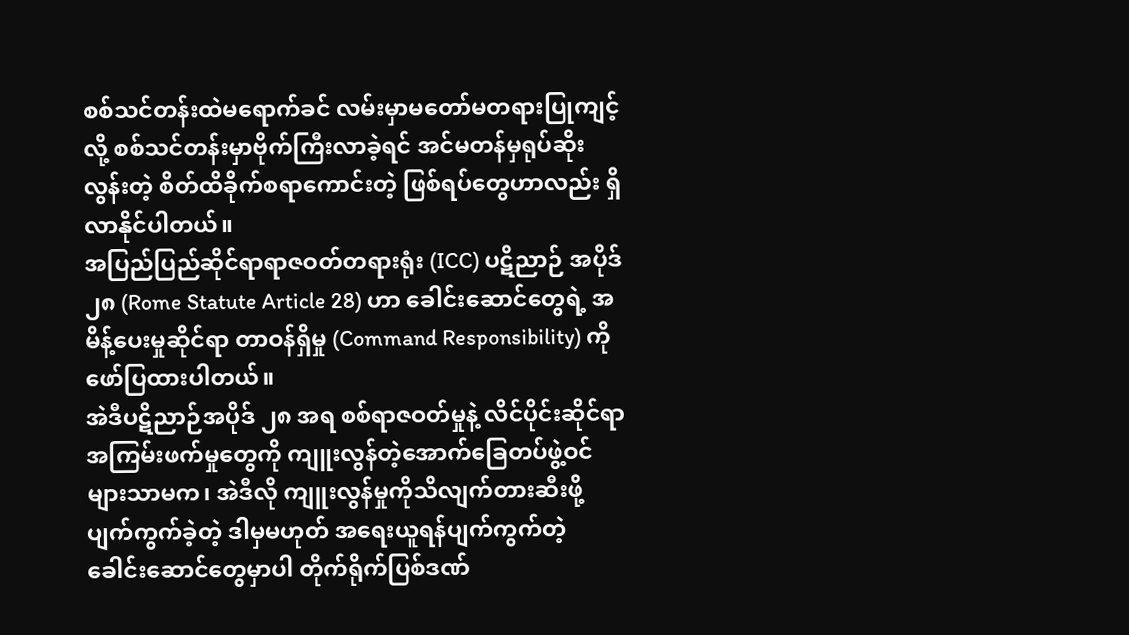စစ်သင်တန်းထဲမရောက်ခင် လမ်းမှာမတော်မတရားပြုကျင့်လို့ စစ်သင်တန်းမှာဗိုက်ကြီးလာခဲ့ရင် အင်မတန်မှရုပ်ဆိုးလွန်းတဲ့ စိတ်ထိခိုက်စရာကောင်းတဲ့ ဖြစ်ရပ်တွေဟာလည်း ရှိလာနိုင်ပါတယ်။
အပြည်ပြည်ဆိုင်ရာရာဇဝတ်တရားရုံး (ICC) ပဋိညာဉ် အပိုဒ် ၂၈ (Rome Statute Article 28) ဟာ ခေါင်းဆောင်တွေရဲ့ အမိန့်ပေးမှုဆိုင်ရာ တာဝန်ရှိမှု (Command Responsibility) ကို ဖော်ပြထားပါတယ်။
အဲဒီပဋိညာဉ်အပိုဒ် ၂၈ အရ စစ်ရာဇဝတ်မှုနဲ့ လိင်ပိုင်းဆိုင်ရာအကြမ်းဖက်မှုတွေကို ကျူးလွန်တဲ့အောက်ခြေတပ်ဖွဲ့ဝင်များသာမက၊ အဲဒီလို ကျူးလွန်မှုကိုသိလျက်တားဆီးဖို့ပျက်ကွက်ခဲ့တဲ့ ဒါမှမဟုတ် အရေးယူရန်ပျက်ကွက်တဲ့ ခေါင်းဆောင်တွေမှာပါ တိုက်ရိုက်ပြစ်ဒဏ်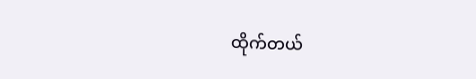ထိုက်တယ်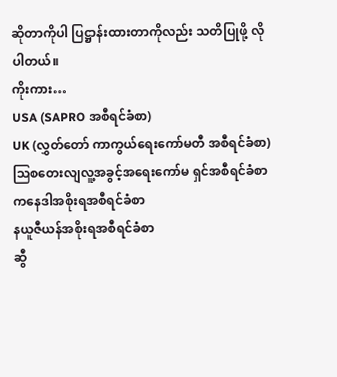ဆိုတာကိုပါ ပြဋ္ဌာန်းထားတာကိုလည်း သတိပြုဖို့ လိုပါတယ်။
ကိုးကား…
USA (SAPRO အစီရင်ခံစာ)
UK (လွှတ်တော် ကာကွယ်ရေးကော်မတီ အစီရင်ခံစာ)
ဩစတေးလျလူ့အခွင့်အရေးကော်မ ရှင်အစီရင်ခံစာ
ကနေဒါအစိုးရအစီရင်ခံစာ
နယူဇီယန်အစိုးရအစီရင်ခံစာ
ဆွီ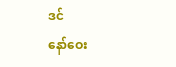ဒင်
နော်ဝေး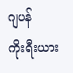ဂျပန်
ကိုးရီးယား